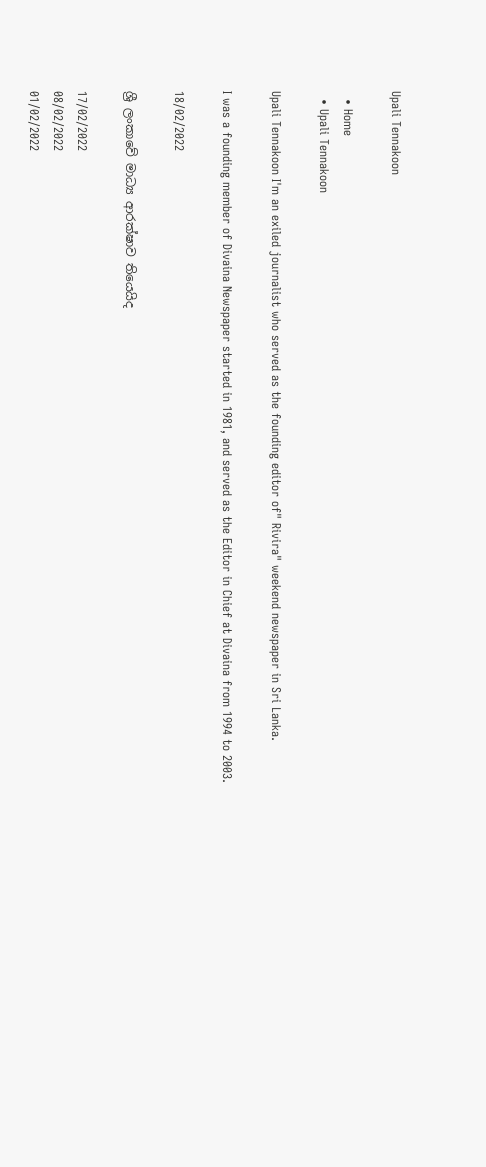Upali Tennakoon

  • Home
  • Upali Tennakoon

Upali Tennakoon I'm an exiled journalist who served as the founding editor of" Rivira" weekend newspaper in Sri Lanka.

I was a founding member of Divaina Newspaper started in 1981, and served as the Editor in Chief at Divaina from 1994 to 2003.

18/02/2022

ශ්‍රී ලංකාවේ මාධ්‍ය ආරක්ෂාව තියෙයිද

17/02/2022
08/02/2022
01/02/2022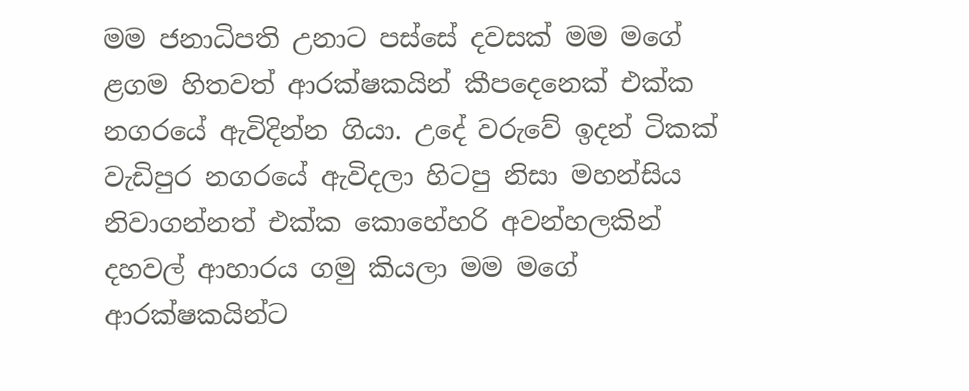මම ජනාධිපති උනාට පස්සේ දවසක් මම මගේ ළගම හිතවත් ආරක්ෂකයින් කීපදෙනෙක් එක්ක නගරයේ ඇවිදින්න ගියා. උදේ වරුවේ ඉදන් ටිකක් වැඩිපුර නගරයේ ඇවිදලා හිටපු නිසා මහන්සිය නිවාගන්නත් එක්ක කොහේහරි අවන්හලකින් දහවල් ආහාරය ගමු කියලා මම මගේ ආරක්ෂකයින්ට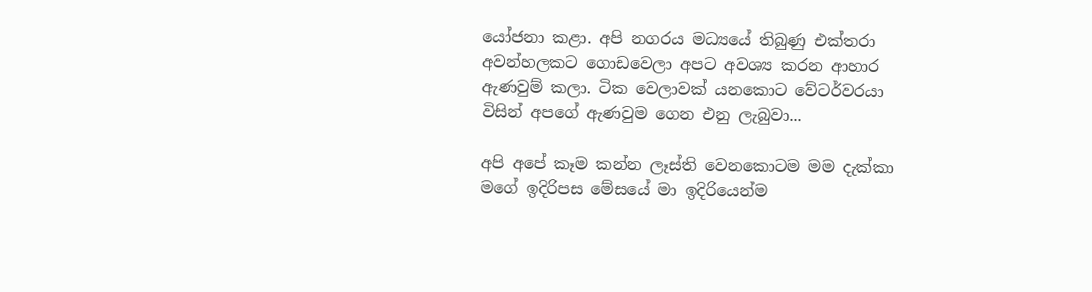යෝජනා කළා. අපි නගරය මධ්‍යයේ තිබුණු එක්තරා අවන්හලකට ගොඩවෙලා අපට අවශ්‍ය කරන ආහාර ඇණවුම් කලා. ටික වෙලාවක් යනකොට වේටර්වරයා විසින් අපගේ ඇණවුම ගෙන එනු ලැබුවා...

අපි අපේ කෑම කන්න ලෑස්ති වෙනකොටම මම දැක්කා මගේ ඉදිරිපස මේසයේ මා ඉදිරියෙන්ම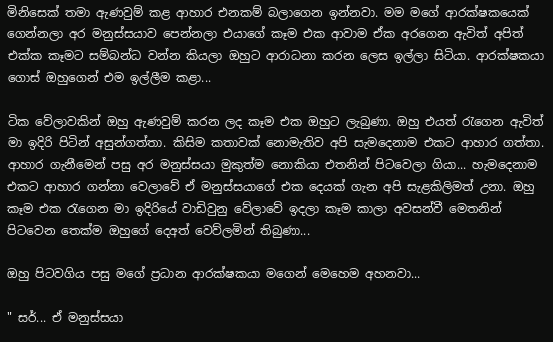මිනිසෙක් තමා ඇණවුම් කළ ආහාර එනකම් බලාගෙන ඉන්නවා. මම මගේ ආරක්ෂකයෙක් ගෙන්නලා අර මනුස්සයාව පෙන්නලා එයාගේ කෑම එක ආවාම ඒක අරගෙන ඇවිත් අපිත් එක්ක කෑමට සම්බන්ධ වන්න කියලා ඔහුට ආරාධනා කරන ලෙස ඉල්ලා සිටියා. ආරක්ෂකයා ගොස් ඔහුගෙන් එම ඉල්ලීම කළා...

ටික වේලාවකින් ඔහු ඇණවුම් කරන ලද කෑම එක ඔහුට ලැබුණා. ඔහු එයත් රැගෙන ඇවිත් මා ඉදිරි පිටින් අසුන්ගත්තා. කිසිම කතාවක් නොමැතිව අපි සැමදෙනාම එකට ආහාර ගත්තා. ආහාර ගැනීමෙන් පසු අර මනුස්සයා මුකුත්ම නොකියා එතනින් පිටවෙලා ගියා... හැමදෙනාම එකට ආහාර ගන්නා වෙලාවේ ඒ මනුස්සයාගේ එක දෙයක් ගැන අපි සැළකිලිමත් උනා. ඔහු කෑම එක රැගෙන මා ඉදිරියේ වාඩිවුනු වේලාවේ ඉදලා කෑම කාලා අවසන්වී මෙතනින් පිටවෙන තෙක්ම ඔහුගේ දෙඅත් වෙව්ලමින් තිබුණා...

ඔහු පිටවගිය පසු මගේ ප්‍රධාන ආරක්ෂකයා මගෙන් මෙහෙම අහනවා...

" සර්... ඒ මනුස්සයා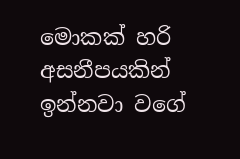මොකක් හරි අසනීපයකින් ඉන්නවා වගේ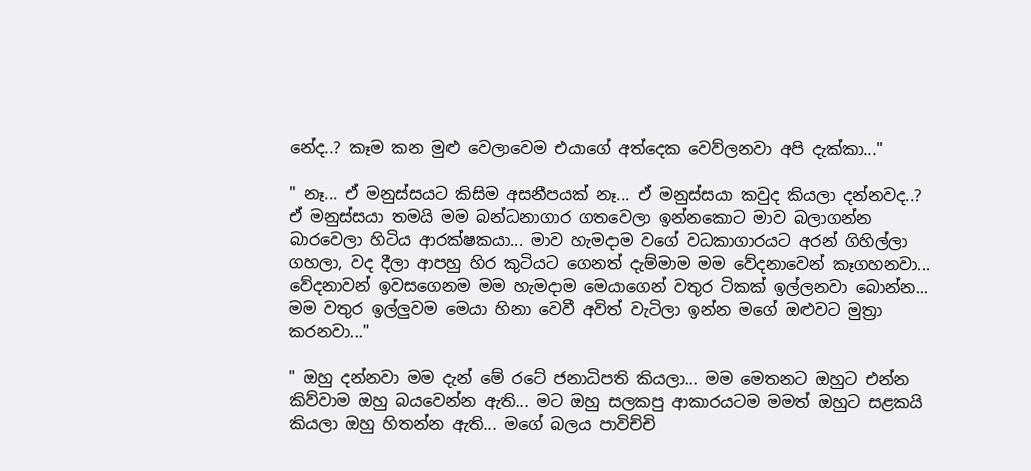නේද..? කෑම කන මුළු වෙලාවෙම එයාගේ අත්දෙක වෙව්ලනවා අපි දැක්කා..."

" නෑ... ඒ මනුස්සයට කිසිම අසනීපයක් නෑ... ඒ මනුස්සයා කවුද කියලා දන්නවද..?
ඒ මනුස්සයා තමයි මම බන්ධනාගාර ගතවෙලා ඉන්නකොට මාව බලාගන්න බාරවෙලා හිටිය ආරක්ෂකයා... මාව හැමදාම වගේ වධකාගාරයට අරන් ගිහිල්ලා ගහලා, වද දීලා ආපහු හිර කුටියට ගෙනත් දැම්මාම මම වේදනාවෙන් කෑගහනවා... වේදනාවන් ඉවසගෙනම මම හැමදාම මෙයාගෙන් වතුර ටිකක් ඉල්ලනවා බොන්න... මම වතුර ඉල්ලුවම මෙයා හිනා වෙවී අවිත් වැටිලා ඉන්න මගේ ඔළුවට මුත්‍රා කරනවා..."

" ඔහු දන්නවා මම දැන් මේ රටේ ජනාධිපති කියලා... මම මෙතනට ඔහුට එන්න කිව්වාම ඔහු බයවෙන්න ඇති... මට ඔහු සලකපු ආකාරයටම මමත් ඔහුට සළකයි කියලා ඔහු හිතන්න ඇති... මගේ බලය පාවිච්චි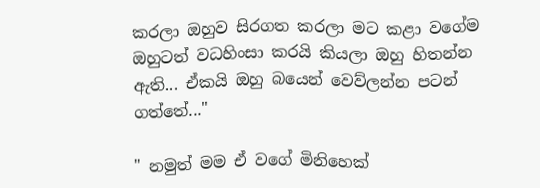කරලා ඔහුව සිරගත කරලා මට කළා වගේම ඔහුටත් වධහිංසා කරයි කියලා ඔහු හිතන්න ඇති... ඒකයි ඔහු බයෙන් වෙව්ලන්න පටන් ගත්තේ..."

" නමුත් මම ඒ වගේ මිනිහෙක්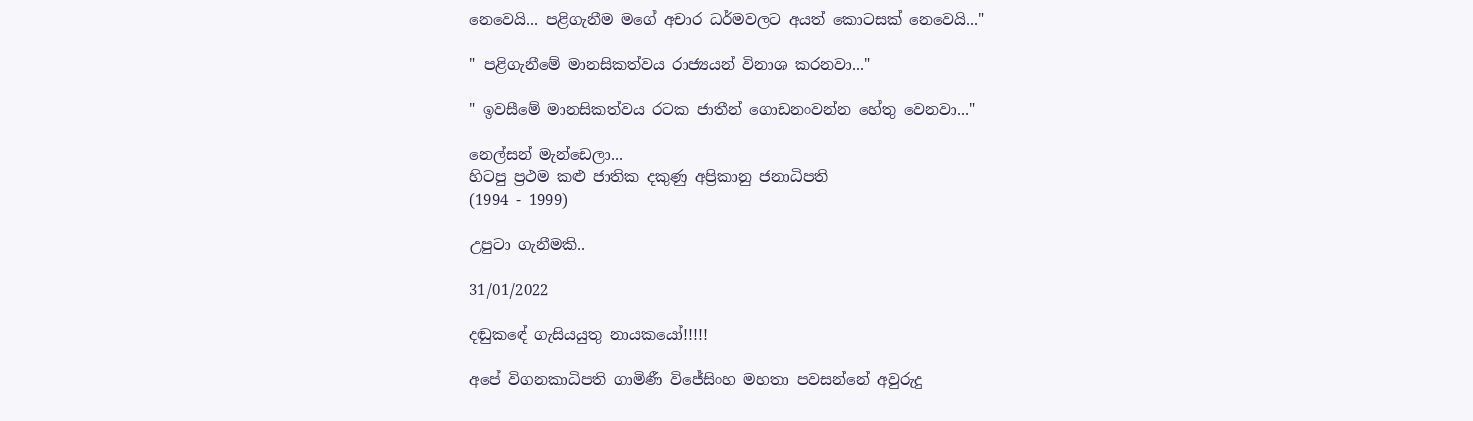නෙවෙයි... පළිගැනීම මගේ අචාර ධර්මවලට අයත් කොටසක් නෙවෙයි..."

" පළිගැනීමේ මානසිකත්වය රාජ්‍යයන් විනාශ කරනවා..."

" ඉවසීමේ මානසිකත්වය රටක ජාතීන් ගොඩනංවන්න හේතු වෙනවා..."

නෙල්සන් මැන්ඩෙලා...
හිටපු ප්‍රථම කළු ජාතික දකුණු අප්‍රිකානු ජනාධිපති
(1994 - 1999)

උපුටා ගැනීමකි..

31/01/2022

දඬුකඳේ ගැසියයුතු නායකයෝ!!!!!

අපේ විගනකාධිපති ගාමිණී විජේසිංහ මහතා පවසන්නේ අවුරුදු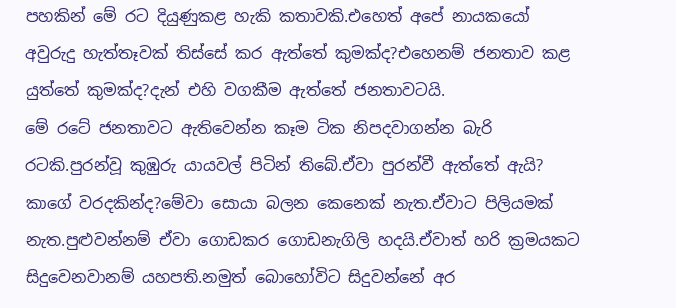පහකින් මේ රට දියුණුකළ හැකි කතාවකි.එහෙත් අපේ නායකයෝ අවුරුදු හැත්තෑවක් තිස්සේ කර ඇත්තේ කුමක්ද?එහෙනම් ජනතාව කළ යුත්තේ කුමක්ද?දැන් එහි වගකීම ඇත්තේ ජනතාවටයි.
මේ රටේ ජනතාවට ඇතිවෙන්න කෑම ටික නිපදවාගන්න බැරි රටකි.පුරන්වූ කුඹුරු යායවල් පිටින් තිබේ.ඒවා පුරන්වී ඇත්තේ ඇයි? කාගේ වරදකින්ද?මේවා සොයා බලන කෙනෙක් නැත.ඒවාට පිලියමක් නැත.පුළුවන්නම් ඒවා ගොඩකර ගොඩනැගිලි හදයි.ඒවාත් හරි ක්‍රමයකට සිදුවෙනවානම් යහපති.නමුත් බොහෝවිට සිදුවන්නේ අර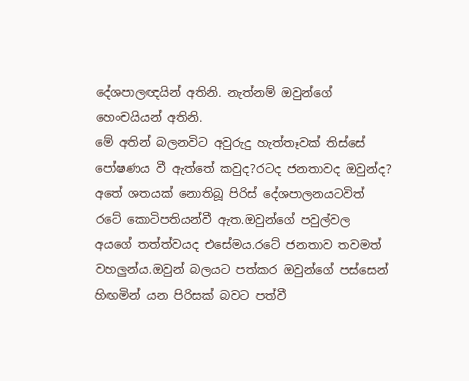දේශපාලඥයින් අතිනි. නැත්නම් ඔවුන්ගේ හෙංචයියන් අතිනි.
මේ අතින් බලනවිට අවුරුදු හැත්තෑවක් තිස්සේ පෝෂණය වී ඇත්තේ කවුද?රටද ජනතාවද ඔවුන්ද? අතේ ශතයක් නොතිබූ පිරිස් දේශපාලනයටවිත් රටේ කොටිපතියන්වී ඇත.ඔවුන්ගේ පවුල්වල අයගේ තත්ත්වයද එසේමය.රටේ ජනතාව තවමත් වහලුන්ය.ඔවුන් බලයට පත්කර ඔවුන්ගේ පස්සෙන් හිඟමින් යන පිරිසක් බවට පත්වී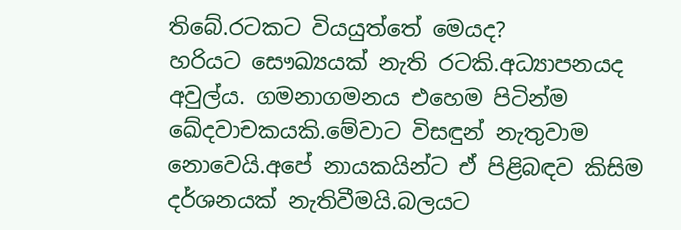තිබේ.රටකට වියයුත්තේ මෙයද?
හරියට සෞඛ්‍යයක් නැති රටකි.අධ්‍යාපනයද අවුල්ය. ගමනාගමනය එහෙම පිටින්ම ඛේදවාචකයකි.මේවාට විසඳුන් නැතුවාම නොවෙයි.අපේ නායකයින්ට ඒ පිළිබඳව කිසිම දර්ශනයක් නැතිවීමයි.බලයට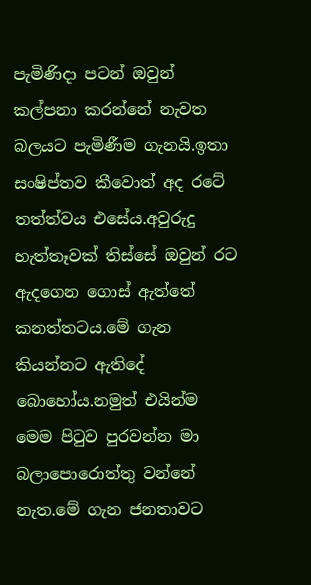පැමිණිදා පටන් ඔවුන් කල්පනා කරන්නේ නැවත බලයට පැමිණීම ගැනයි.ඉතා සංෂිප්තව කීවොත් අද රටේ තත්ත්වය එසේය.අවුරුදු හැත්තෑවක් තිස්සේ ඔවුන් රට ඇදගෙන ගොස් ඇත්තේ කනත්තටය.මේ ගැන කියන්නට ඇතිදේ බොහෝය.නමුත් එයින්ම මෙම පිටුව පුරවන්න මා බලාපොරොත්තු වන්නේ නැත.මේ ගැන ජනතාවට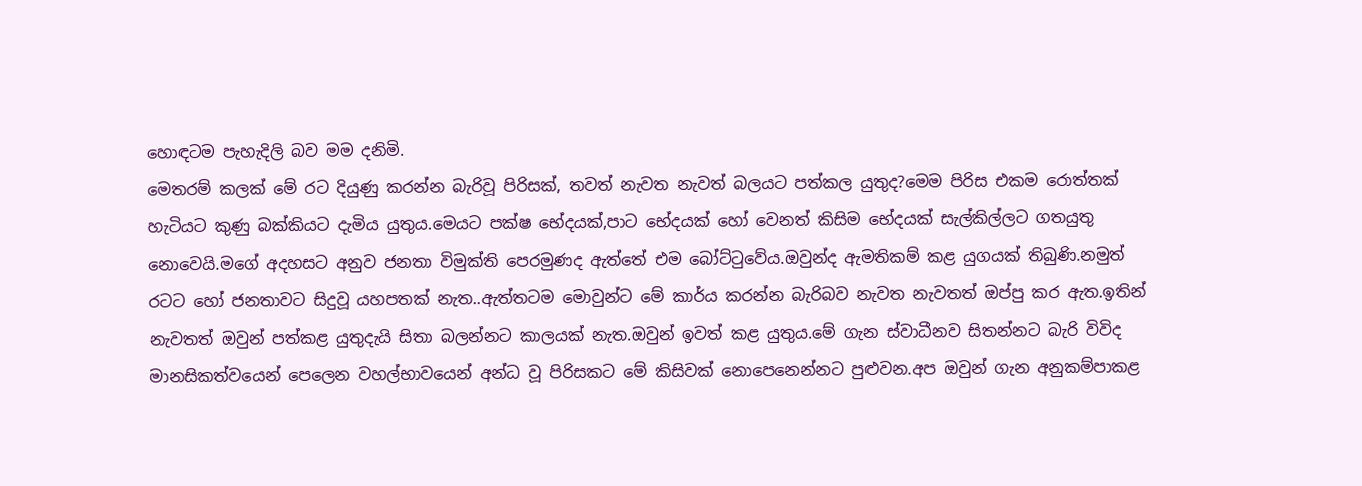හොඳටම පැහැදිලි බව මම දනිමි.
මෙතරම් කලක් මේ රට දියුණු කරන්න බැරිවූ පිරිසක්, තවත් නැවත නැවත් බලයට පත්කල යුතුද?මෙම පිරිස එකම රොත්තක් හැටියට කුණු බක්කියට දැමිය යුතුය.මෙයට පක්ෂ භේදයක්,පාට භේදයක් හෝ වෙනත් කිසිම භේදයක් සැල්කිල්ලට ගතයුතු නොවෙයි.මගේ අදහසට අනුව ජනතා විමුක්ති පෙරමුණද ඇත්තේ එම බෝට්ටුවේය.ඔවුන්ද ඇමතිකම් කළ යුගයක් තිබුණි.නමුත් රටට හෝ ජනතාවට සිදුවූ යහපතක් නැත..ඇත්තටම මොවුන්ට මේ කාර්ය කරන්න බැරිබව නැවත නැවතත් ඔප්පු කර ඇත.ඉතින් නැවතත් ඔවුන් පත්කළ යුතුදැයි සිතා බලන්නට කාලයක් නැත.ඔවුන් ඉවත් කළ යුතුය.මේ ගැන ස්වාධීනව සිතන්නට බැරි විවිද මානසිකත්වයෙන් පෙලෙන වහල්භාවයෙන් අන්ධ වූ පිරිසකට මේ කිසිවක් නොපෙනෙන්නට පුළුවන.අප ඔවුන් ගැන අනුකම්පාකළ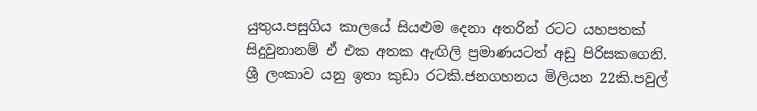යුතුය.පසුගිය කාලයේ සියළුම දෙනා අතරින් රටට යහපතක් සිදුවුනානම් ඒ එක අතක ඇඟිලි ප්‍රමාණයටත් අඩු පිරිසකගෙනි.
ශ්‍රී ලංකාව යනු ඉතා කුඩා රටකි.ජනගහනය මිලියන 22කි.පවුල්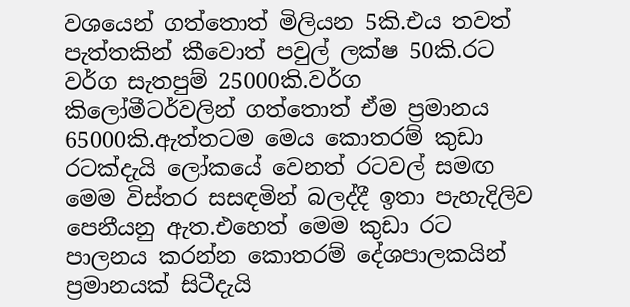වශයෙන් ගත්තොත් මිලියන 5කි.එය තවත් පැත්තකින් කීවොත් පවුල් ලක්ෂ 50කි.රට වර්ග සැතපුම් 25000කි.වර්ග කිලෝමීටර්වලින් ගත්තොත් ඒම ප්‍රමානය 65000කි.ඇත්තටම මෙය කොතරම් කුඩා රටක්දැයි ලෝකයේ වෙනත් රටවල් සමඟ මෙම විස්තර සසඳමින් බලද්දී ඉතා පැහැදිලිව පෙනීයනු ඇත.එහෙත් මෙම කුඩා රට පාලනය කරන්න කොතරම් දේශපාලකයින් ප්‍රමානයක් සිටීදැයි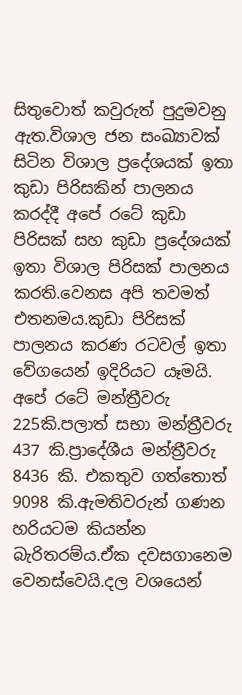සිතුවොත් කවුරුත් පුදුමවනු ඇත.විශාල ජන සංඛ්‍යාවක් සිටින විශාල ප්‍රදේශයක් ඉතා කුඩා පිරිසකින් පාලනය කරද්දී අපේ රටේ කුඩා පිරිසක් සහ කුඩා ප්‍රදේශයක් ඉතා විශාල පිරිසක් පාලනය කරති.වෙනස අපි තවමත් එතනමය.කුඩා පිරිසක් පාලනය කරණ රටවල් ඉතා වේගයෙන් ඉදිරියට යෑමයි.
අපේ රටේ මන්ත්‍රීවරු 225කි.පලාත් සභා මන්ත්‍රීවරු 437 කි.ප්‍රාදේශීය මන්ත්‍රීවරු 8436 කි. එකතුව ගත්තොත් 9098 කි.ඇමතිවරුන් ගණන හරියටම කියන්න බැරිතරම්ය.ඒක දවසගානෙම වෙනස්වෙයි.දල වශයෙන්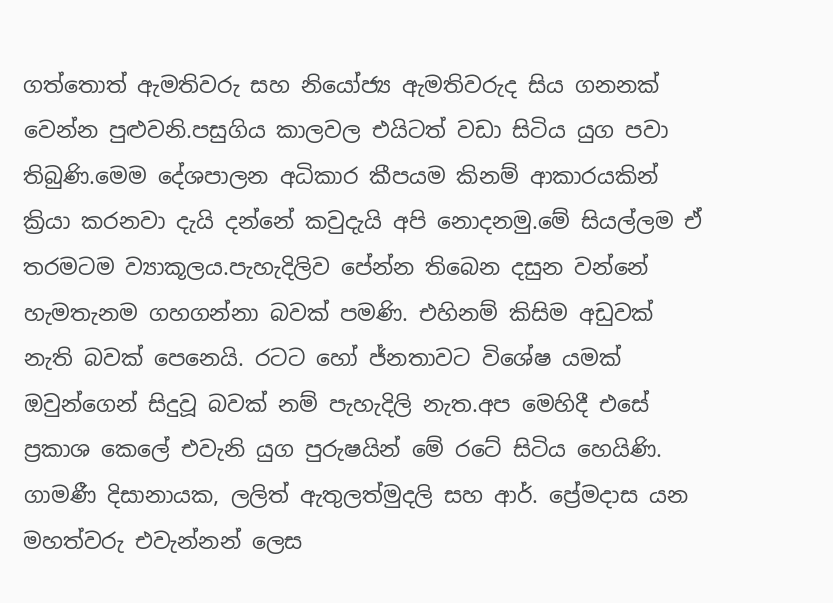ගත්තොත් ඇමතිවරු සහ නියෝජ්‍ය ඇමතිවරුද සිය ගනනක් වෙන්න පුළුවනි.පසුගිය කාලවල එයිටත් වඩා සිටිය යුග පවා තිබුණි.මෙම දේශපාලන අධිකාර කීපයම කිනම් ආකාරයකින් ක්‍රියා කරනවා දැයි දන්නේ කවුදැයි අපි නොදනමු.මේ සියල්ලම ඒ තරමටම ව්‍යාකූලය.පැහැදිලිව පේන්න තිබෙන දසුන වන්නේ හැමතැනම ගහගන්නා බවක් පමණි. එහිනම් කිසිම අඩුවක් නැති බවක් පෙනෙයි. රටට හෝ ජ්නතාවට විශේෂ යමක් ඔවුන්ගෙන් සිදුවූ බවක් නම් පැහැදිලි නැත.අප මෙහිදී එසේ ප්‍රකාශ කෙලේ එවැනි යුග පුරුෂයින් මේ රටේ සිටිය හෙයිණි. ගාමණී දිසානායක, ලලිත් ඇතුලත්මුදලි සහ ආර්. ප්‍රේමදාස යන මහත්වරු එවැන්නන් ලෙස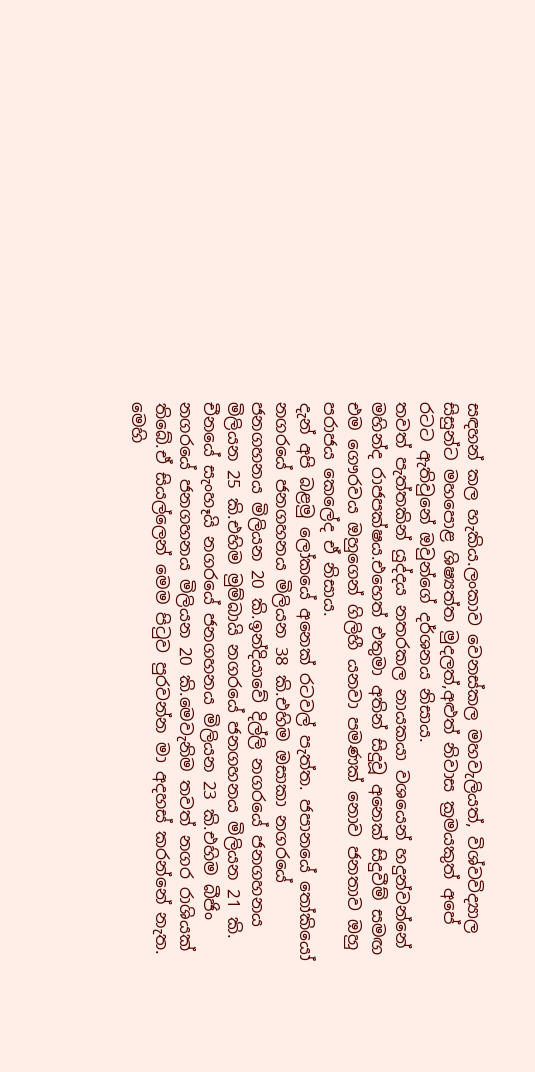සඳහන් කල හැකිය.ලංකාව වෙනස්කල මහවැලියත්, විශ්වවිද්‍යාල සිසුන්ට මහපොළ ශිෂ්‍යත්ත මුදලත්,අළුත් නිවාස ක්‍රමයකුත් අපේ රටට ඇතිවුනේ ඔවුන්ගේ දර්ශනය නිසාය.
තවත් පැත්තකින් යුද්දය නතරකල නායකයා වශයෙන් හදුන්වන්නේ මහින්ද රාජපක්ෂය.එහෙත් එතුමා අතින් සිදුවූ අනෙක් සිදුවීම් සමඟ එම ගෞරවය ඔහුගෙන් ගිලිහී යනවා පමණක් නොව ජනතාව ඔහු පරාජය කෙලේද ඒ නිසාය.
දැන් අපි බළමු ලෝකයේ අනෙක් රටවල් පැත්ත. ජපානයේ තෝකියෝ නගරයේ ජනගහනය මිලියන 38 කි.එහිම ඔසාකා නගරයේ ජනගහනය මිලියන 20 කි.ඉන්දියාවේ දිල්ලි නගරයේ ජනගහනය මිලියන 25 කි.එහිම මුම්බායි නගරයේ ජනගහනය මිලියන 21 කි. චීනයේ සැංහෑයි නගරයේ ජනගහනය මිලියන 23 කි.එහිම බීජිං නගරයේ ජනගහනය මිලියන 20 කි.මෙවැනිම තවත් නගර රාශියක් තිබේ.ඒ සියල්ලෙන් මෙම පිටුව පුරවන්න මා අදහස් කරන්නේ නැත. මෙහි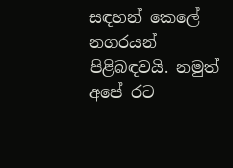සඳහන් කෙලේ නගරයන් පිළිබඳවයි. නමුත් අපේ රට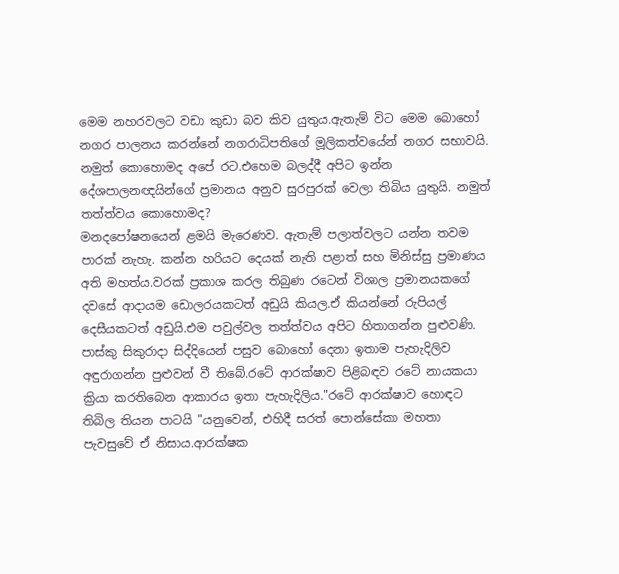මෙම නහරවලට වඩා කුඩා බව කිව යුතුය.ඇතැම් විට මෙම බොහෝ නගර පාලනය කරන්නේ නගරාධිපතිගේ මූලිකත්වයේන් නගර සභාවයි. නමුත් කොහොමද අපේ රට.එහෙම බලද්දී අපිට ඉන්න දේශපාලනඥයින්ගේ ප්‍රමානය අනුව සුරපුරක් වෙලා තිබිය යුතුයි. නමුත් තත්ත්වය කොහොමද?
මනදපෝෂනයෙන් ළමයි මැරෙණව. ඇතැම් පලාත්වලට යන්න තවම පාරක් නැහැ. කන්න හරියට දෙයක් නැති පළාත් සහ මිනිස්සු ප්‍රමාණය අති මහත්ය.වරක් ප්‍රකාශ කරල තිබුණ රටෙන් විශාල ප්‍රමානයකගේ දවසේ ආදායම ඩොලරයකටත් අඩුයි කියල.ඒ කියන්නේ රුපියල් දෙසීයකටත් අඩුයි.එම පවුල්වල තත්ත්වය අපිට හිතාගන්න පුළුවණි.
පාස්කු සිකුරාදා සිද්දියෙන් පසුව බොහෝ දෙනා ඉතාම පැහැදිලිව අඳුරාගන්න පුළුවන් වී තිබේ.රටේ ආරක්ෂාව පිළිබඳව රටේ නායකයා ක්‍රියා කරතිබෙන ආකාරය ඉතා පැහැදිලිය."රටේ ආරක්ෂාව හොඳට තිබිල තියන පාටයි "යනුවෙන්, එහිදී සරත් පොන්සේකා මහතා පැවසුවේ ඒ නිසාය.ආරක්ෂක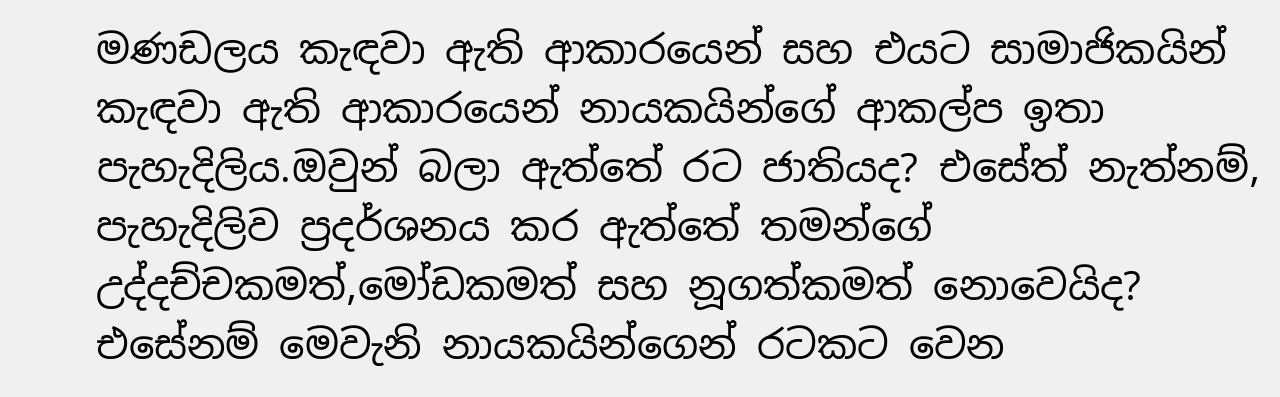මණඩලය කැඳවා ඇති ආකාරයෙන් සහ එයට සාමාජිකයින් කැඳවා ඇති ආකාරයෙන් නායකයින්ගේ ආකල්ප ඉතා පැහැදිලිය.ඔවුන් බලා ඇත්තේ රට ජාතියද? එසේත් නැත්නම්, පැහැදිලිව ප්‍රදර්ශනය කර ඇත්තේ තමන්ගේ උද්දච්චකමත්,මෝඩකමත් සහ නූගත්කමත් නොවෙයිද? එසේනම් මෙවැනි නායකයින්ගෙන් රටකට වෙන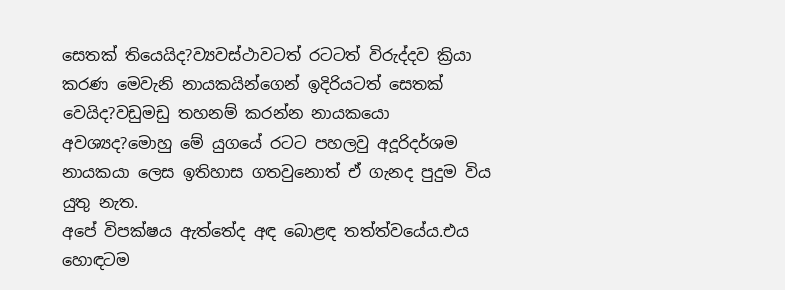සෙතක් තියෙයිද?ව්‍යවස්ථාවටත් රටටත් විරුද්දව ක්‍රියා කරණ මෙවැනි නායකයින්ගෙන් ඉදිරියටත් සෙතක් වෙයිද?වඩුමඩු තහනම් කරන්න නායකයො අවශ්‍යද?මොහු මේ යුගයේ රටට පහලවු අදූරිදර්ශම නායකයා ලෙස ඉතිහාස ගතවුනොත් ඒ ගැනද පුදුම විය යුතු නැත.
අපේ විපක්ෂය ඇත්තේද අඳ බොළඳ තත්ත්වයේය.එය හොඳටම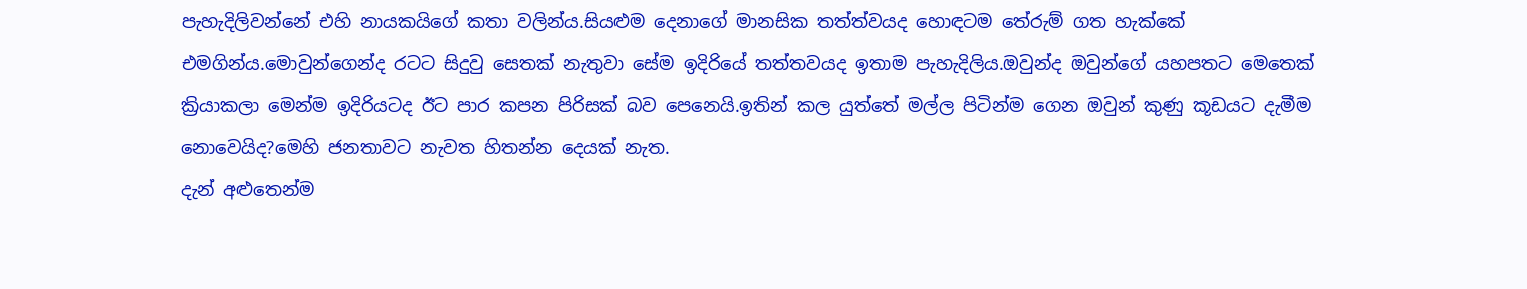පැහැදිලිවන්නේ එහි නායකයිගේ කතා වලින්ය.සියළුම දෙනාගේ මානසික තත්ත්වයද හොඳටම තේරුම් ගත හැක්කේ එමගින්ය.මොවුන්ගෙන්ද රටට සිදුවු සෙතක් නැතුවා සේම ඉදිරියේ තත්තවයද ඉතාම පැහැදිලිය.ඔවුන්ද ඔවුන්ගේ යහපතට මෙතෙක් ක්‍රියාකලා මෙන්ම ඉදිරියටද ඊට පාර කපන පිරිසක් බව පෙනෙයි.ඉතින් කල යුත්තේ මල්ල පිටින්ම ගෙන ඔවුන් කුණු කූඩයට දැමීම නොවෙයිද?මෙහි ජනතාවට නැවත හිතන්න දෙයක් නැත.
දැන් අළුතෙන්ම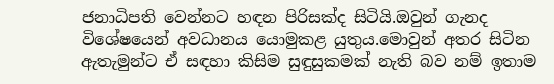ජනාධිපති වෙන්නට හඳන පිරිසක්ද සිටියි.ඔවුන් ගැනද විශේෂයෙන් අවධානය යොමුකළ යුතුය.මොවුන් අතර සිටින ඇතැමුන්ට ඒ සඳහා කිසිම සුඳුසුකමක් නැති බව නම් ඉතාම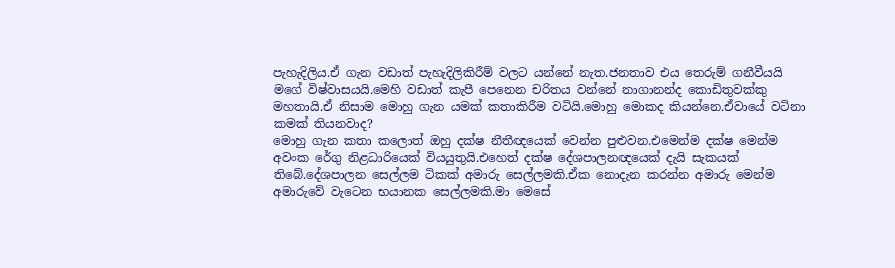පැහැදිලිය.ඒ ගැන වඩාත් පැහැදිලිකිරීම් වලට යන්නේ නැත.ජනතාව එය තෙරුම් ගනීවීයයි මගේ විෂ්වාසයයි.මෙහි වඩාත් කැපී පෙනෙන චරිතය වන්නේ නාගානන්ද කොඩිතුවක්කු මහතායි.ඒ නිසාම මොහු ගැන යමක් කතාකිරීම වටියි.මොහු මොකද කියන්නෙ.ඒවායේ වටිනා කමක් තියනවාද?
මොහු ගැන කතා කලොත් ඔහු දක්ෂ නීතීඥයෙක් වෙන්න පුළුවන.එමෙන්ම දක්ෂ මෙන්ම අවංක රේගු නිළධාරියෙක් වියයුතුයි.එහෙත් දක්ෂ දේශපාලනඥයෙක් දැයි සැකයක් තිබේ.දේශපාලන සෙල්ලම ටිකක් අමාරු සෙල්ලමකි.ඒක නොදැන කරන්න අමාරු මෙන්ම අමාරුවේ වැටෙන භයානක සෙල්ලමකි.මා මෙසේ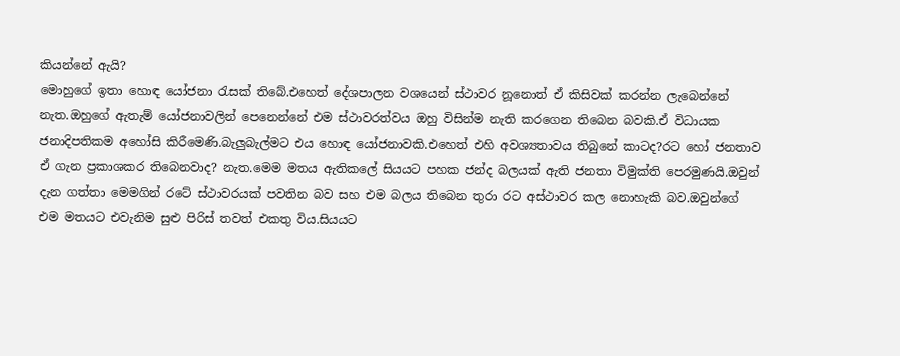කියන්නේ ඇයි?
මොහුගේ ඉතා හොඳ යෝජනා රැසක් තිබේ.එහෙත් දේශපාලන වශයෙන් ස්ථාවර නූනොත් ඒ කිසිවක් කරන්න ලැබෙන්නේ නැත.ඔහුගේ ඇතැම් යෝජනාවලින් පෙනෙන්නේ එම ස්ථාවරත්වය ඔහු විසින්ම නැති කරගෙන තිබෙන බවකි.ඒ විධායක ජනාදිපතිකම අහෝසි කිරීමෙණි.බැලුබැල්මට එය හොඳ යෝජනාවකි.එහෙත් එහි අවශ්‍යතාවය තිබුනේ කාටද?රට හෝ ජනතාව ඒ ගැන ප්‍රකාශකර තිබෙනවාද? නැත.මෙම මතය ඇතිකලේ සියයට පහක ජන්ද බලයක් ඇති ජනතා විමුක්ති පෙරමුණයි.ඔවුන් දැන ගත්තා මෙමගින් රටේ ස්ථාවරයක් පවතින බව සහ එම බලය තිබෙන තුරා රට අස්ථාවර කල නොහැකි බව.ඔවුන්ගේ එම මතයට එවැනිම සුළු පිරිස් තවත් එකතු විය.සියයට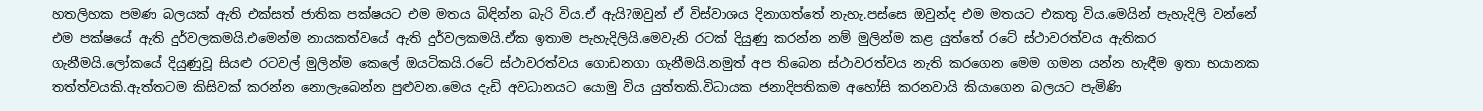හතලිහක පමණ බලයක් ඇති එක්සත් ජාතික පක්ෂයට එම මතය බිඳින්න බැරි විය.ඒ ඇයි?ඔවුන් ඒ විස්වාශය දිනාගත්තේ නැහැ.පස්සෙ ඔවුන්ද එම මතයට එකතු විය.මෙයින් පැහැදිලි වන්නේ එම පක්ෂයේ ඇති දුර්වලකමයි.එමෙන්ම නායකත්වයේ ඇති දුර්වලකමයි.ඒක ඉතාම පැහැදිලියි.මෙවැනි රටක් දියුණු කරන්න නම් මුලින්ම කළ යුත්තේ රටේ ස්ථාවරත්වය ඇතිකර ගැනීමයි.ලෝකයේ දියුණුවූ සියළු රටවල් මුලින්ම කෙලේ ඔයටිකයි.රටේ ස්ථාවරත්වය ගොඩනගා ගැනීමයි.නමුත් අප තිබෙන ස්ථාවරත්වය නැති කරගෙන මෙම ගමන යන්න හැඳීම ඉතා භයානක තත්ත්වයකි.ඇත්තටම කිසිවක් කරන්න නොලැබෙන්න පුළුවන.මෙය දැඩි අවධානයට යොමු විය යුත්තකි.විධායක ජනාදිපතිකම අහෝසි කරනවායි කියාගෙන බලයට පැමිණි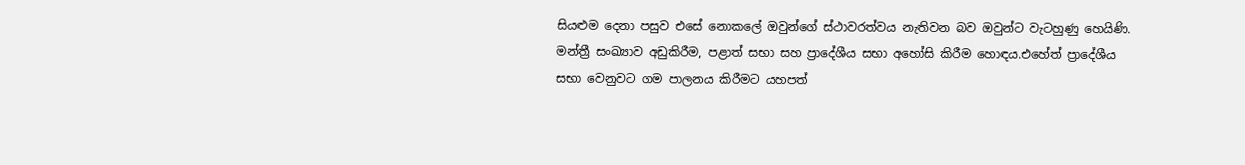සියළුම දෙනා පසුව එසේ නොකලේ ඔවුන්ගේ ස්ථාවරත්වය නැතිවන බව ඔවුන්ට වැටහුණු හෙයිණි.
මන්ත්‍රී සංඛ්‍යාව අඩුකිරීම, පළාත් සභා සහ ප්‍රාදේශීය සභා අහෝසි කිරීම හොඳය.එහේත් ප්‍රාදේශීය සභා වෙනුවට ගම පාලනය කිරීමට යහපත්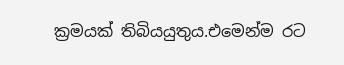ක්‍රමයක් තිබියයුතුය.එමෙන්ම රට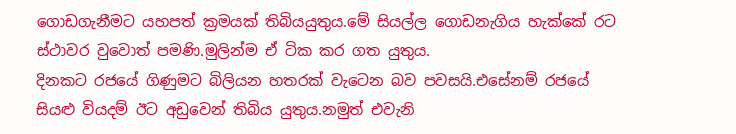ගොඩගැනීමට යහපත් ක්‍රමයක් තිබියයුතුය.මේ සියල්ල ගොඩනැගිය හැක්කේ රට ස්ථාවර වුවොත් පමණි.මුලින්ම ඒ ටික කර ගත යුතුය.
දිනකට රජයේ ගිණුමට බිලියන හතරක් වැටෙන බව පවසයි.එසේනම් රජයේ සියළු වියදම් ඊට අඩුවෙන් තිබිය යුතුය.නමුත් එවැනි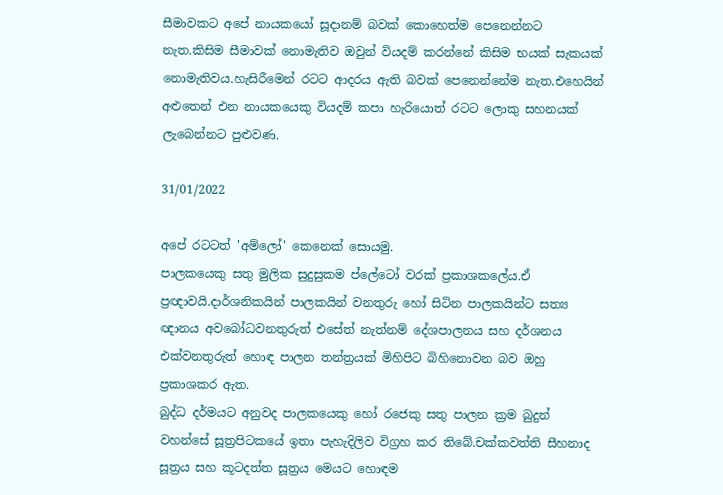සීමාවකට අපේ නායකයෝ සූදානම් බවක් කොහෙත්ම පෙනෙන්නට නැත.කිසිම සීමාවක් නොමැතිව ඔවුන් වියදම් කරන්නේ කිසිම භයක් සැකයක් නොමැතිවය.හැසිරීමෙන් රටට ආදරය ඇති බවක් පෙනෙන්නේම නැත.එහෙයින් අළුතෙන් එන නායකයෙකු වියදම් කපා හැරියොත් රටට ලොකු සහනයක් ලැබෙන්නට පුළුවණ.

31/01/2022

අපේ රටටත් 'අම්ලෝ' කෙනෙක් සොයමු.
පාලකයෙකු සතු මුලික සුදුසුකම ප්ලේටෝ වරක් ප්‍රකාශකලේය.ඒ ප්‍රඥාවයි.දාර්ශනිකයින් පාලකයින් වනතුරු හෝ සිටින පාලකයින්ට සත්‍ය ඥානය අවබෝධවනතුරුත් එසේත් නැත්නම් දේශපාලනය සහ දර්ශනය එක්වනතුරුත් හොඳ පාලන තන්ත්‍රයක් මිහිපිට බිහිනොවන බව ඔහු ප්‍රකාශකර ඇත.
බුද්ධ දර්මයට අනුවද පාලකයෙකු හෝ රජෙකු සතු පාලන ක්‍රම බුදුන් වහන්සේ සූත්‍රපිටකයේ ඉතා පැහැදිලිව විග්‍රහ කර තිබේ.චක්කවත්ති සීහනාද සූත්‍රය සහ කූටදත්ත සූත්‍රය මෙයට හොඳම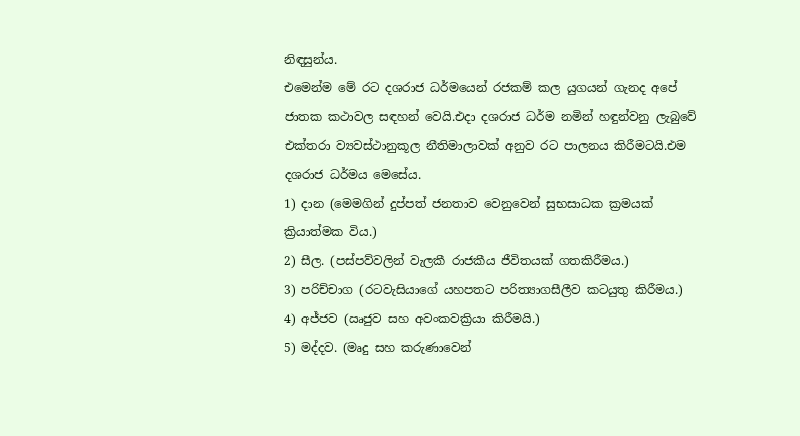නිඳසුන්ය.
එමෙන්ම මේ රට දශරාජ ධර්මයෙන් රජකම් කල යුගයන් ගැනද අපේ ජාතක කථාවල සඳහන් වෙයි.එදා දශරාජ ධර්ම නමින් හඳුන්වනු ලැබුවේ එක්තරා ව්‍යවස්ථානුකූල නීතිමාලාවක් අනුව රට පාලනය කිරීමටයි.එම දශරාජ ධර්මය මෙසේය.
1) දාන (මෙමගින් දුප්පත් ජනතාව වෙනුවෙන් සුභසාධක ක්‍රමයක් ක්‍රියාත්මක විය.)
2) සීල. (පස්පව්වලින් වැලකී රාජකීය ජීවිතයක් ගතකිරීමය.)
3) පරිච්චාග (රටවැසියාගේ යහපතට පරිත්‍යාගසීලීව කටයුතු කිරීමය.)
4) අජ්ජව (ඍජුව සහ අවංකවක්‍රියා කිරීමයි.)
5) මද්දව. (මෘදු සහ කරුණාවෙන්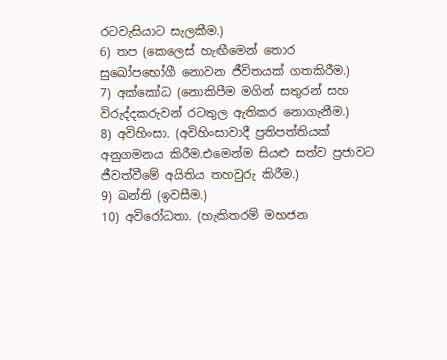රටවැසියාට සැලකීම.)
6) තප (කෙලෙස් හැඟීමෙන් තොර සුඛෝපභෝගී නොවන ජීවිතයක් ගතකිරීම.)
7) අක්කෝධ (නොකිපීම මගින් සතුරන් සහ විරුද්දකරුවන් රටතුල ඇතිකර නොගැනීම.)
8) අවිහිංසා. (අවිහිංසාවාදී ප්‍රතිපත්තියක් අනුගමනය කිරීම.එමෙන්ම සියළු සත්ව ප්‍රජාවට ජීවත්වීමේ අයිතිය තහවුරු කිරීම.)
9) ඛන්ති (ඉවසීම.)
10) අවිරෝධතා. (හැකිතරම් මහජන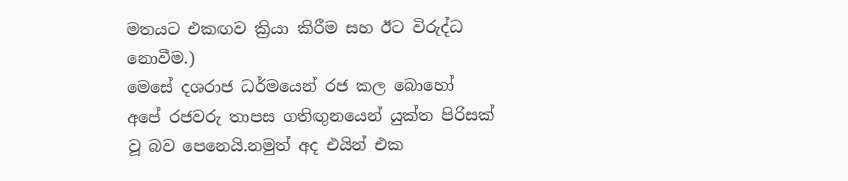මතයට එකඟව ක්‍රියා කිරීම සහ ඊට විරුද්ධ නොවීම.)
මෙසේ දශරාජ ධර්මයෙන් රජ කල බොහෝ අපේ රජවරු තාපස ගතිඟුනයෙන් යුක්ත පිරිසක් වූ බව පෙනෙයි.නමුත් අද එයින් එක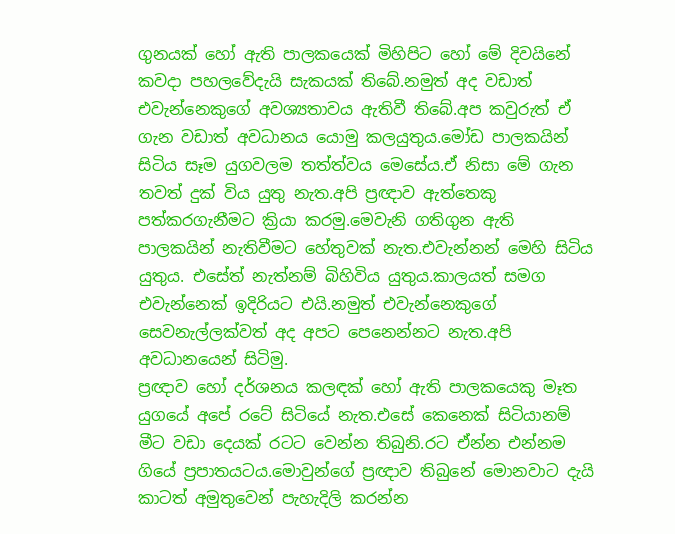ගුනයක් හෝ ඇති පාලකයෙක් මිහිපිට හෝ මේ දිවයිනේ කවදා පහලවේදැයි සැකයක් තිබේ.නමුත් අද වඩාත් එවැන්නෙකුගේ අවශ්‍යතාවය ඇතිවී තිබේ.අප කවුරුත් ඒ ගැන වඩාත් අවධානය යොමු කලයුතුය.මෝඩ පාලකයින් සිටිය සෑම යුගවලම තත්ත්වය මෙසේය.ඒ නිසා මේ ගැන තවත් දුක් විය යුතු නැත.අපි ප්‍රඥාව ඇත්තෙකු පත්කරගැනීමට ක්‍රියා කරමු.මෙවැනි ගතිගුන ඇති පාලකයින් නැතිවීමට හේතුවක් නැත.එවැන්නන් මෙහි සිටිය යුතුය. එසේත් නැත්නම් බිහිවිය යුතුය.කාලයත් සමග එවැන්නෙක් ඉදිරියට එයි.නමුත් එවැන්නෙකුගේ සෙවනැල්ලක්වත් අද අපට පෙනෙන්නට නැත.අපි අවධානයෙන් සිටිමු.
ප්‍රඥාව හෝ දර්ශනය කලඳක් හෝ ඇති පාලකයෙකු මෑත යුගයේ අපේ රටේ සිටියේ නැත.එසේ කෙනෙක් සිටියානම් මීට වඩා දෙයක් රටට වෙන්න තිබුනි.රට ඒන්න එන්නම ගියේ ප්‍රපාතයටය.මොවුන්ගේ ප්‍රඥාව තිබුනේ මොනවාට දැයි කාටත් අමුතුවෙන් පැහැදිලි කරන්න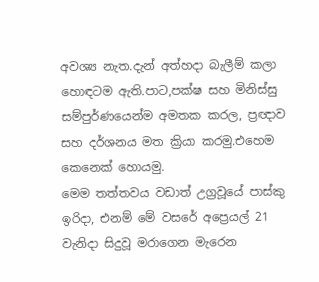අවශ්‍ය නැත.දැන් අත්හදා බැලීම් කලා හොඳටම ඇති.පාට,පක්ෂ සහ මිනිස්සු සම්පුර්ණයෙන්ම අමතක කරල, ප්‍රඥාව සහ දර්ශනය මත ක්‍රියා කරමු.එහෙම කෙනෙක් හොයමු.
මෙම තත්තවය වඩාත් උග්‍රවූයේ පාස්කු ඉරිදා, එනම් මේ වසරේ අප්‍රෙයල් 21 වැනිදා සිදුවූ මරාගෙන මැරෙන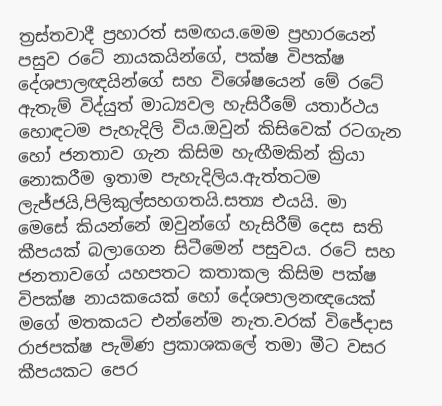ත්‍රස්තවාදී ප්‍රහාරත් සමඟය.මෙම ප්‍රහාරයෙන් පසුව රටේ නායකයින්ගේ, පක්ෂ විපක්ෂ දේශපාලඥයින්ගේ සහ විශේෂයෙන් මේ රටේ ඇතැම් විද්යුත් මාධ්‍යවල හැසිරීමේ යතාර්ථය හොඳටම පැහැදිලි විය.ඔවුන් කිසිවෙක් රටගැන හෝ ජනතාව ගැන කිසිම හැඟීමකින් ක්‍රියා නොකරීම ඉතාම පැහැදිලිය.ඇත්තටම ලැජ්ජයි,පිලිකුල්සහගතයි.සත්‍ය එයයි. මා මෙසේ කියන්නේ ඔවුන්ගේ හැසිරීම් දෙස සති කීපයක් බලාගෙන සිටීමෙන් පසුවය. රටේ සහ ජනතාවගේ යහපතට කතාකල කිසිම පක්ෂ විපක්ෂ නායකයෙක් හෝ දේශපාලනඥයෙක් මගේ මතකයට එන්නේම නැත.වරක් විජේදාස රාජපක්ෂ පැමිණ ප්‍රකාශකලේ තමා මීට වසර කීපයකට පෙර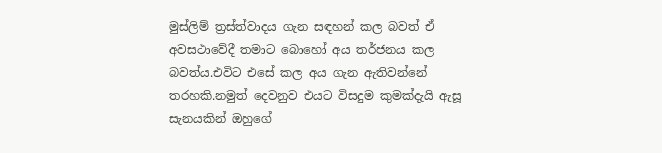මුස්ලිම් ත්‍රස්ත්වාදය ගැන සඳහන් කල බවත් ඒ අවසථාවේදී තමාට බොහෝ අය තර්ජනය කල බවත්ය.එවිට එසේ කල අය ගැන ඇතිවන්නේ තරහකි.නමුත් දෙවනුව එයට විසදුම කුමක්දැයි ඇසූ සැනයකින් ඔහුගේ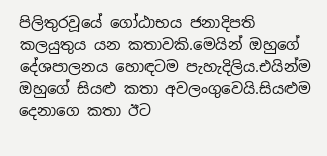පිලිතුරවූයේ ගෝඨාභය ජනාදිපති කලයුතුය යන කතාවකි.මෙයින් ඔහුගේ දේශපාලනය හොඳටම පැහැදිලිය.එයින්ම ඔහුගේ සියළු කතා අවලංගුවෙයි.සියළුම දෙනාගෙ කතා ඊට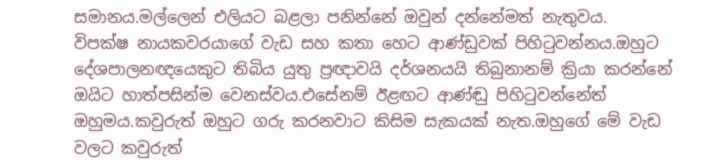සමානය.මල්ලෙන් එලියට බළලා පනින්නේ ඔවුන් දන්නේමත් නැතුවය.
විපක්ෂ නායකවරයාගේ වැඩ සහ කතා හෙට ආණ්ඩුවක් පිහිටුවන්නය.ඔහුට දේශපාලනඥයෙකුට තිබිය යුතු ප්‍රඥාවයි දර්ශනයයි තිබුනානම් ක්‍රියා කරන්නේ ඔයිට හාත්පසින්ම වෙනස්වය.එසේනම් ඊළඟට ආණ්ඬු පිහිටුවන්නේත් ඔහුමය.කවුරුත් ඔහුට ගරු කරනවාට කිසිම සැකයක් නැත.ඔහුගේ මේ වැඩ වලට කවුරුත්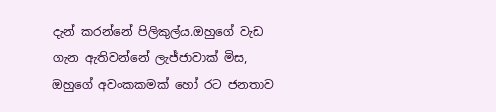දැන් කරන්නේ පිලිකුල්ය.ඔහුගේ වැඩ ගැන ඇතිවන්නේ ලැජ්ජාවාක් මිස, ඔහුගේ අවංකකමක් හෝ රට ජනතාව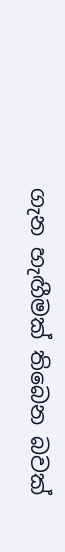ගැන හැඟීමක් තිබෙන බවක්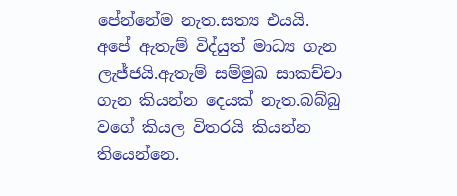පේන්නේම නැත.සත්‍ය එයයි.
අපේ ඇතැම් විද්යුත් මාධ්‍ය ගැන ලැජ්ජයි.ඇතැම් සම්මුඛ සාකච්චා ගැන කියන්න දෙයක් නැත.බබ්බු වගේ කියල විතරයි කියන්න තියෙන්නෙ.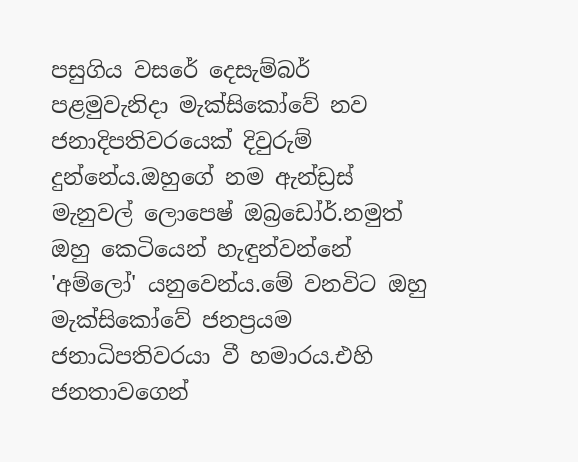පසුගිය වසරේ දෙසැම්බර් පළමුවැනිදා මැක්සිකෝවේ නව ජනාදිපතිවරයෙක් දිවුරුම් දුන්නේය.ඔහුගේ නම ඇන්ඩ්‍රස් මැනුවල් ලොපෙෂ් ඔබ්‍රඩෝර්.නමුත් ඔහු කෙටියෙන් හැඳුන්වන්නේ 'අම්ලෝ' යනුවෙන්ය.මේ වනවිට ඔහු මැක්සිකෝවේ ජනප්‍රයම ජනාධිපතිවරයා වී හමාරය.එහි ජනතාවගෙන්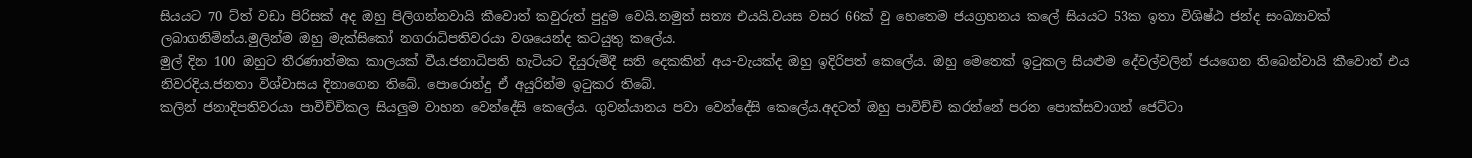සියයට 70 ට්ත් වඩා පිරිසක් අද ඔහු පිලිගන්නවායි කීවොත් කවුරුත් පුදුම වෙයි.නමුත් සත්‍ය එයයි.වයස වසර 66ක් වු හෙතෙම ජයග්‍රහනය කලේ සියයට 53ක ඉතා විශිෂ්ඨ ජන්ද සංඛ්‍යාවක් ලබාගනිමින්ය.මුලින්ම ඔහු මැක්සිකෝ නගරාධිපතිවරයා වශයෙන්ද කටයුතු කලේය.
මුල් දින 100 ඔහුට තීරණාත්මක කාලයක් වීය.ජනාධිපති හැටියට දියුරුම්දී සති දෙකකින් අය-වැයක්ද ඔහු ඉදිරිපත් කෙලේය. ඔහු මෙතෙක් ඉටුකල සියළුම දේවල්වලින් ජයගෙන තිබෙන්වායි කීවොත් එය නිවරදිය.ජනතා විශ්වාසය දිනාගෙන තිබේ. පොරොන්දු ඒ අයුරින්ම ඉටුකර තිබේ.
කලින් ජනාදිපතිවරයා පාවිච්චිකල සියලුම වාහන වෙන්දේසි කෙලේය. ගුවන්යානය පවා වෙන්දේසි කෙලේය.අදටත් ඔහු පාවිච්චි කරන්නේ පරන පොක්සවාගන් ජෙට්ටා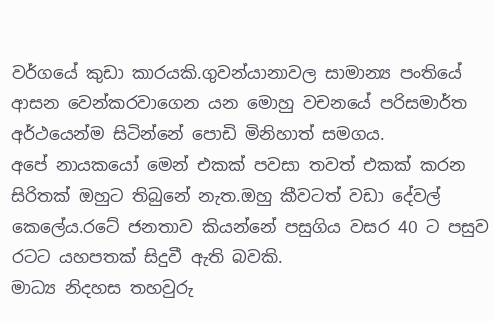වර්ගයේ කුඩා කාරයකි.ගුවන්යානාවල සාමාන්‍ය පංතියේ ආසන වෙන්කරවාගෙන යන මොහු වචනයේ පරිසමාර්ත අර්ථයෙන්ම සිටින්නේ පොඩි මිනිහාත් සමගය.
අපේ නායකයෝ මෙන් එකක් පවසා තවත් එකක් කරන සිරිතක් ඔහුට තිබුනේ නැත.ඔහු කීවටත් වඩා දේවල් කෙලේය.රටේ ජනතාව කියන්නේ පසුගිය වසර 40 ට පසුව රටට යහපතක් සිදුවී ඇති බවකි.
මාධ්‍ය නිදහස තහවුරු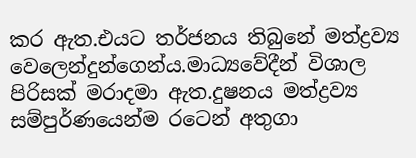කර ඇත.එයට තර්ජනය තිබුනේ මත්ද්‍රව්‍ය වෙලෙන්දුන්ගෙන්ය.මාධ්‍යවේදීන් විශාල පිරිසක් මරාදමා ඇත.දුෂනය මත්ද්‍රව්‍ය සම්පුර්ණයෙන්ම රටෙන් අතුගා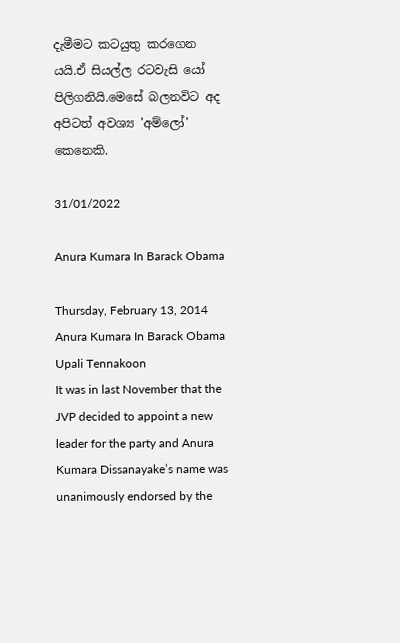දැමීමට කටයුතු කරගෙන යයි.ඒ සියල්ල රටවැසි යෝ පිලිගනියි.මෙසේ බලනවිට අද අපිටත් අවශ්‍ය 'අම්ලෝ' කෙනෙකි.

31/01/2022

Anura Kumara In Barack Obama

Thursday, February 13, 2014
Anura Kumara In Barack Obama
Upali Tennakoon
It was in last November that the JVP decided to appoint a new leader for the party and Anura Kumara Dissanayake’s name was unanimously endorsed by the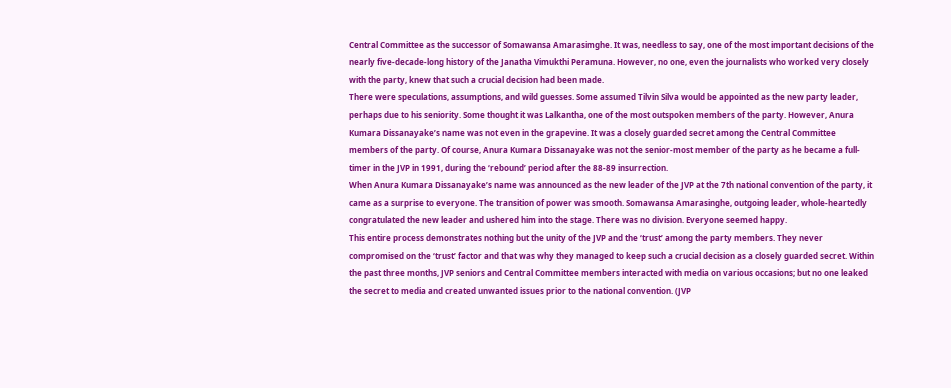Central Committee as the successor of Somawansa Amarasimghe. It was, needless to say, one of the most important decisions of the nearly five-decade-long history of the Janatha Vimukthi Peramuna. However, no one, even the journalists who worked very closely with the party, knew that such a crucial decision had been made.
There were speculations, assumptions, and wild guesses. Some assumed Tilvin Silva would be appointed as the new party leader, perhaps due to his seniority. Some thought it was Lalkantha, one of the most outspoken members of the party. However, Anura Kumara Dissanayake’s name was not even in the grapevine. It was a closely guarded secret among the Central Committee members of the party. Of course, Anura Kumara Dissanayake was not the senior-most member of the party as he became a full-timer in the JVP in 1991, during the ‘rebound’ period after the 88-89 insurrection.
When Anura Kumara Dissanayake’s name was announced as the new leader of the JVP at the 7th national convention of the party, it came as a surprise to everyone. The transition of power was smooth. Somawansa Amarasinghe, outgoing leader, whole-heartedly congratulated the new leader and ushered him into the stage. There was no division. Everyone seemed happy.
This entire process demonstrates nothing but the unity of the JVP and the ‘trust’ among the party members. They never compromised on the ‘trust’ factor and that was why they managed to keep such a crucial decision as a closely guarded secret. Within the past three months, JVP seniors and Central Committee members interacted with media on various occasions; but no one leaked the secret to media and created unwanted issues prior to the national convention. (JVP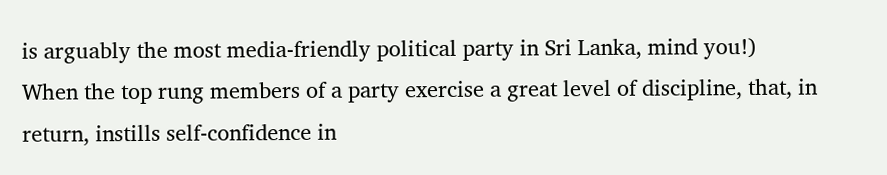is arguably the most media-friendly political party in Sri Lanka, mind you!)
When the top rung members of a party exercise a great level of discipline, that, in return, instills self-confidence in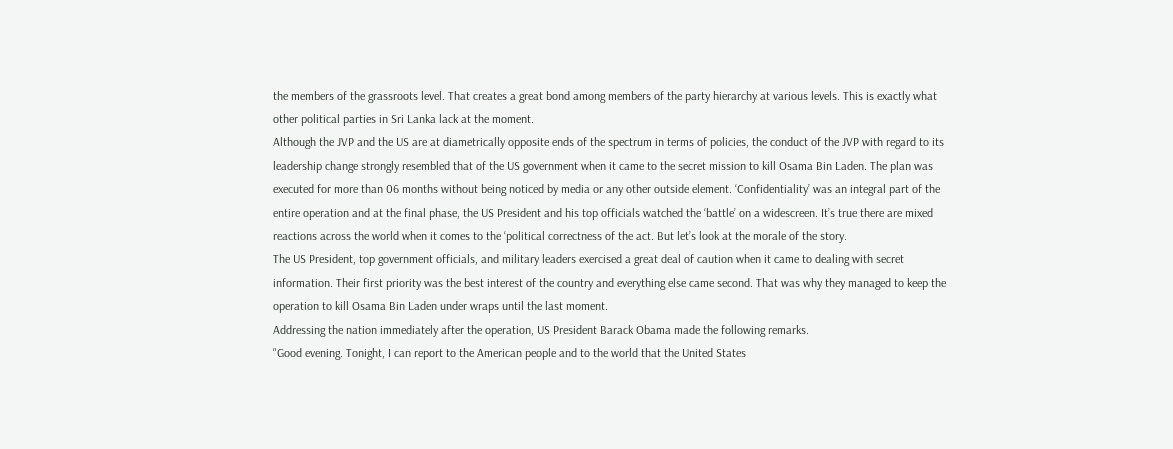the members of the grassroots level. That creates a great bond among members of the party hierarchy at various levels. This is exactly what other political parties in Sri Lanka lack at the moment.
Although the JVP and the US are at diametrically opposite ends of the spectrum in terms of policies, the conduct of the JVP with regard to its leadership change strongly resembled that of the US government when it came to the secret mission to kill Osama Bin Laden. The plan was executed for more than 06 months without being noticed by media or any other outside element. ‘Confidentiality’ was an integral part of the entire operation and at the final phase, the US President and his top officials watched the ‘battle’ on a widescreen. It’s true there are mixed reactions across the world when it comes to the ‘political correctness of the act. But let’s look at the morale of the story.
The US President, top government officials, and military leaders exercised a great deal of caution when it came to dealing with secret information. Their first priority was the best interest of the country and everything else came second. That was why they managed to keep the operation to kill Osama Bin Laden under wraps until the last moment.
Addressing the nation immediately after the operation, US President Barack Obama made the following remarks.
"Good evening. Tonight, I can report to the American people and to the world that the United States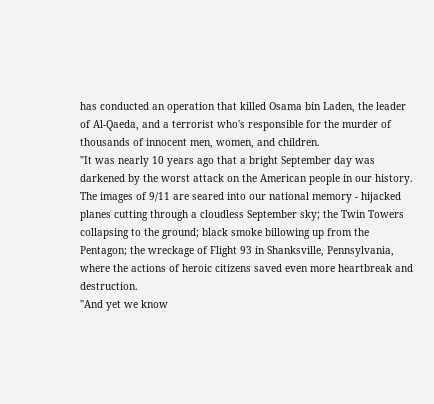has conducted an operation that killed Osama bin Laden, the leader of Al-Qaeda, and a terrorist who's responsible for the murder of thousands of innocent men, women, and children.
"It was nearly 10 years ago that a bright September day was darkened by the worst attack on the American people in our history. The images of 9/11 are seared into our national memory - hijacked planes cutting through a cloudless September sky; the Twin Towers collapsing to the ground; black smoke billowing up from the Pentagon; the wreckage of Flight 93 in Shanksville, Pennsylvania, where the actions of heroic citizens saved even more heartbreak and destruction.
"And yet we know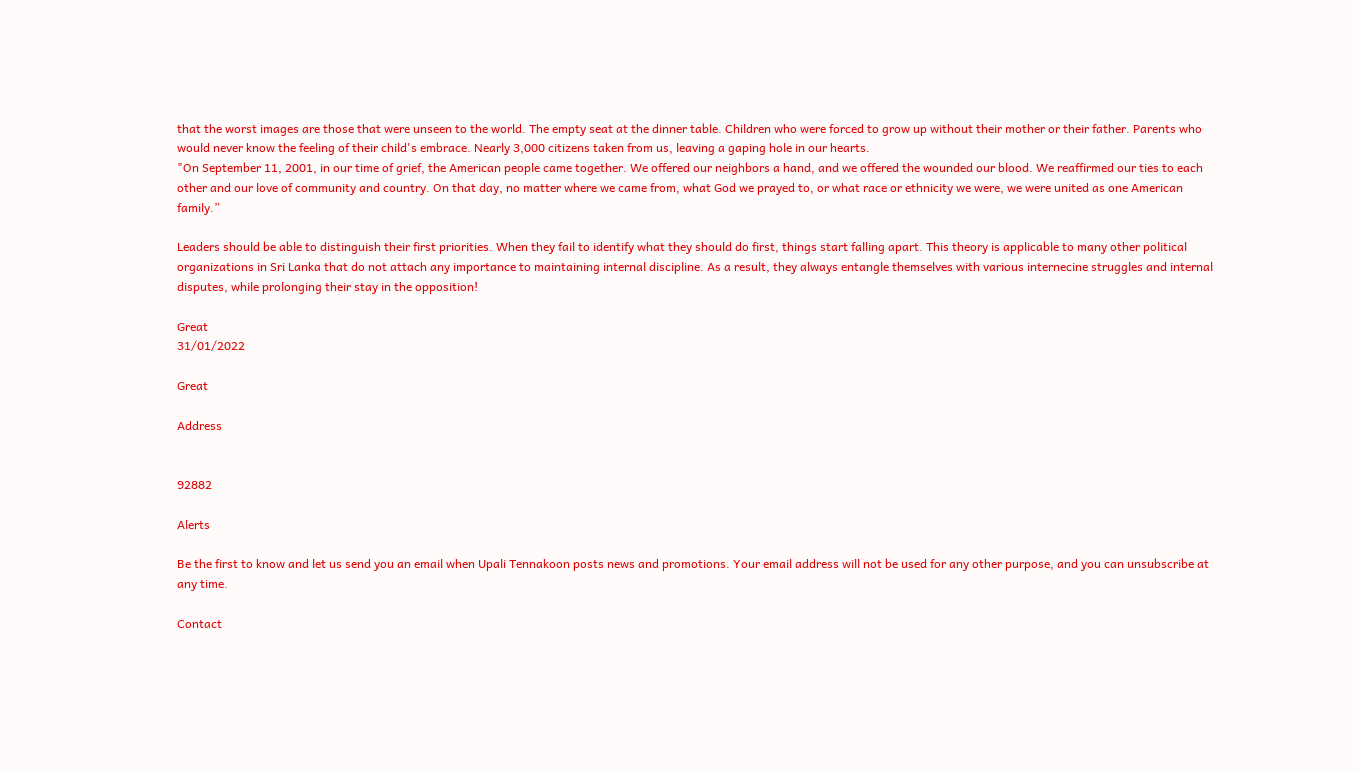that the worst images are those that were unseen to the world. The empty seat at the dinner table. Children who were forced to grow up without their mother or their father. Parents who would never know the feeling of their child's embrace. Nearly 3,000 citizens taken from us, leaving a gaping hole in our hearts.
"On September 11, 2001, in our time of grief, the American people came together. We offered our neighbors a hand, and we offered the wounded our blood. We reaffirmed our ties to each other and our love of community and country. On that day, no matter where we came from, what God we prayed to, or what race or ethnicity we were, we were united as one American family.”

Leaders should be able to distinguish their first priorities. When they fail to identify what they should do first, things start falling apart. This theory is applicable to many other political organizations in Sri Lanka that do not attach any importance to maintaining internal discipline. As a result, they always entangle themselves with various internecine struggles and internal disputes, while prolonging their stay in the opposition!

Great
31/01/2022

Great

Address


92882

Alerts

Be the first to know and let us send you an email when Upali Tennakoon posts news and promotions. Your email address will not be used for any other purpose, and you can unsubscribe at any time.

Contact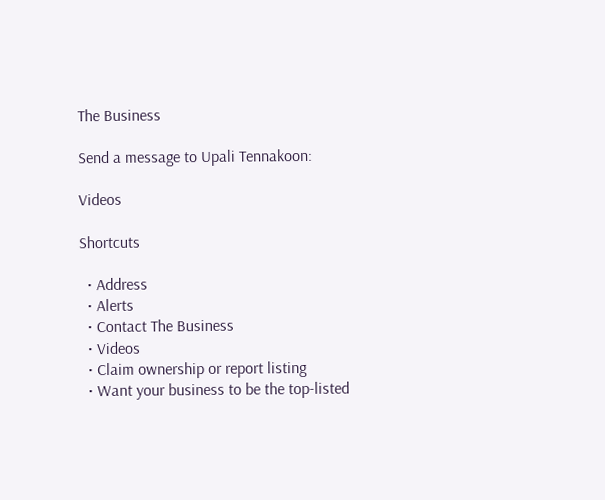The Business

Send a message to Upali Tennakoon:

Videos

Shortcuts

  • Address
  • Alerts
  • Contact The Business
  • Videos
  • Claim ownership or report listing
  • Want your business to be the top-listed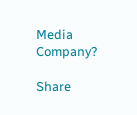Media Company?

Share